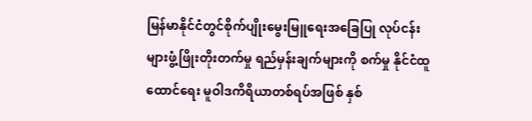မြန်မာနိုင်ငံတွင်စိုက်ပျိုးမွေးမြူရေးအခြေပြု လုပ်ငန်းများဖွံ့ဖြိုးတိုးတက်မှု ရည်မှန်းချက်များကို စက်မှု နိုင်ငံထူထောင်ရေး မူဝါဒကိရိယာတစ်ရပ်အဖြစ် နှစ်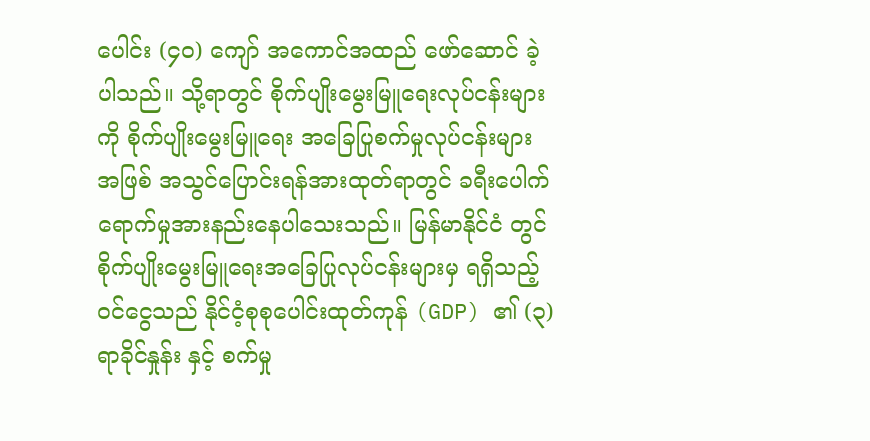ပေါင်း (၄၀) ကျော် အကောင်အထည် ဖော်ဆောင် ခဲ့ပါသည်။ သို့ရာတွင် စိုက်ပျိုးမွေးမြူရေးလုပ်ငန်းများကို စိုက်ပျိုးမွေးမြူရေး အခြေပြုစက်မှုလုပ်ငန်းများ အဖြစ် အသွင်ပြောင်းရန်အားထုတ်ရာတွင် ခရီးပေါက်ရောက်မှုအားနည်းနေပါသေးသည်။ မြန်မာနိုင်ငံ တွင် စိုက်ပျိုးမွေးမြူရေးအခြေပြုလုပ်ငန်းများမှ ရရှိသည့်ဝင်ငွေသည် နိုင်ငံ့စုစုပေါင်းထုတ်ကုန် (GDP) ၏ (၃) ရာခိုင်နှုန်း နှင့် စက်မှု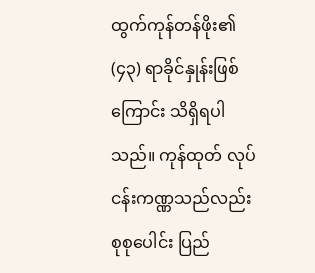ထွက်ကုန်တန်ဖိုး၏ (၄၃) ရာခိုင်နှုန်းဖြစ်ကြောင်း သိရှိရပါသည်။ ကုန်ထုတ် လုပ်ငန်းကဏ္ဏသည်လည်း စုစုပေါင်း ပြည်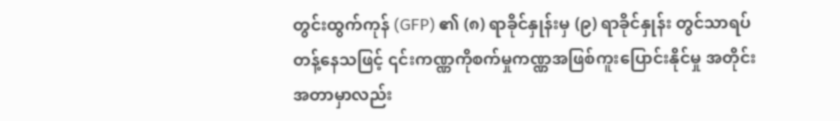တွင်းထွက်ကုန် (GFP) ၏ (၈) ရာခိုင်နှုန်းမှ (၉) ရာခိုင်နှုန်း တွင်သာရပ်တန့်နေသဖြင့် ၎င်းကဏ္ဏကိုစက်မှုကဏ္ဏအဖြစ်ကူးပြောင်းနိုင်မှု အတိုင်းအတာမှာလည်း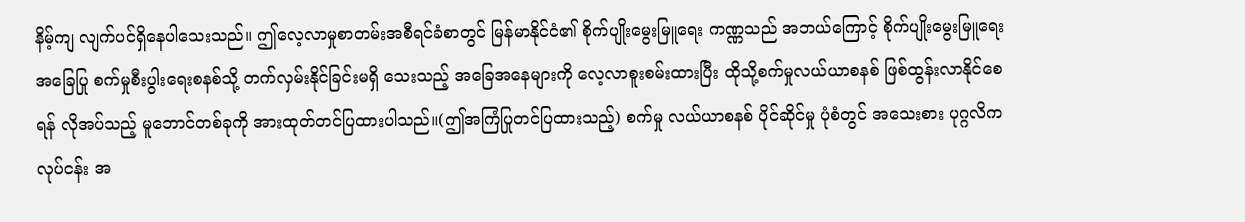နိမ့်ကျ လျက်ပင်ရှိနေပါသေးသည်။ ဤလေ့လာမှုစာတမ်းအစီရင်ခံစာတွင် မြန်မာနိုင်ငံ၏ စိုက်ပျိုးမွေးမြူရေး ကဏ္ဏသည် အဘယ်ကြောင့် စိုက်ပျိုးမွေးမြူရေးအခြေပြု စက်မှုစီးပွါးရေးစနစ်သို့ တက်လှမ်းနိုင်ခြင်းမရှိ သေးသည့် အခြေအနေများကို လေ့လာစူးစမ်းထားပြီး ထိုသို့စက်မှုလယ်ယာစနစ် ဖြစ်ထွန်းလာနိုင်စေရန် လိုအပ်သည့် မူဘောင်တစ်ခုကို အားထုတ်တင်ပြထားပါသည်။(ဤအကြံပြုတင်ပြထားသည့်) စက်မှု လယ်ယာစနစ် ပိုင်ဆိုင်မှု ပုံစံတွင် အသေးစား ပုဂ္ဂလိက လုပ်ငန်း အ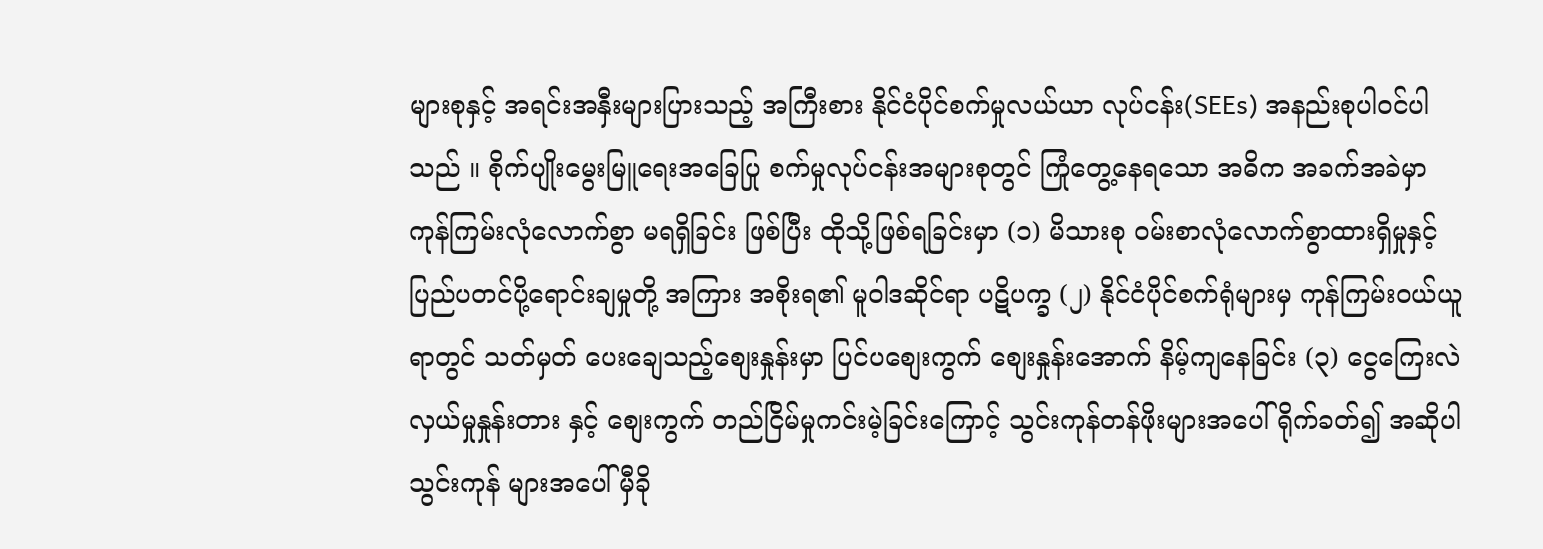များစုနှင့် အရင်းအနှီးများပြားသည့် အကြီးစား နိုင်ငံပိုင်စက်မှုလယ်ယာ လုပ်ငန်း(SEEs) အနည်းစုပါဝင်ပါသည် ။ စိုက်ပျိုးမွေးမြူရေးအခြေပြု စက်မှုလုပ်ငန်းအများစုတွင် ကြုံတွေ့နေရသော အဓိက အခက်အခဲမှာ ကုန်ကြမ်းလုံလောက်စွာ မရရှိခြင်း ဖြစ်ပြီး ထိုသို့ဖြစ်ရခြင်းမှာ (၁) မိသားစု ဝမ်းစာလုံလောက်စွာထားရှိမှုနှင့် ပြည်ပတင်ပို့ရောင်းချမှုတို့ အကြား အစိုးရ၏ မူဝါဒဆိုင်ရာ ပဋိပက္ခ (၂) နိုင်ငံပိုင်စက်ရုံများမှ ကုန်ကြမ်းဝယ်ယူရာတွင် သတ်မှတ် ပေးချေသည့်စျေးနှုန်းမှာ ပြင်ပစျေးကွက် စျေးနှုန်းအောက် နိမ့်ကျနေခြင်း (၃) ငွေကြေးလဲလှယ်မှုနှုန်းတား နှင့် စျေးကွက် တည်ငြိမ်မှုကင်းမဲ့ခြင်းကြောင့် သွင်းကုန်တန်ဖိုးများအပေါ် ရိုက်ခတ်၍ အဆိုပါသွင်းကုန် များအပေါ် မှီခို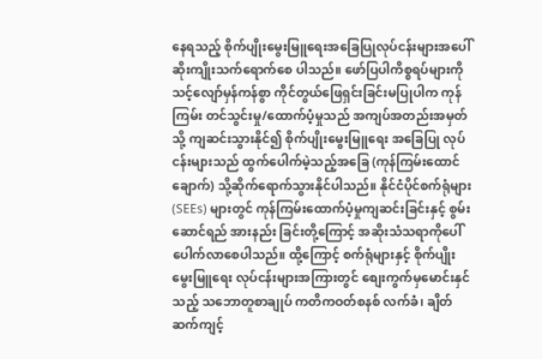နေရသည့် စိုက်ပျိုးမွေးမြူရေးအခြေပြုလုပ်ငန်းများအပေါ် ဆိုးကျိုးသက်ရောက်စေ ပါသည်။ ဖော်ပြပါကိစ္စရပ်များကို သင့်လျော်မှန်ကန်စွာ ကိုင်တွယ်ဖြေရှင်းခြင်းမပြုပါက ကုန်ကြမ်း တင်သွင်းမှု/ထောက်ပံ့မှုသည် အကျပ်အတည်းအမှတ်သို့ ကျဆင်းသွားနိုင်၍ စိုက်ပျိုးမွေးမြူရေး အခြေပြု လုပ်ငန်းများသည် ထွက်ပေါက်မဲ့သည့်အခြေ (ကုန်ကြမ်းထောင်ချောက်) သို့ဆိုက်ရောက်သွားနိုင်ပါသည်။ နိုင်ငံပိုင်စက်ရုံများ (SEEs) များတွင် ကုန်ကြမ်းထောက်ပံ့မှုကျဆင်းခြင်းနှင့် စွမ်းဆောင်ရည် အားနည်း ခြင်းတို့ကြောင့် အဆိုးသံသရာကိုပေါ်ပေါက်လာစေပါသည်။ ထို့ကြောင့် စက်ရုံများနှင့် စိုက်ပျိုးမွေးမြူရေး လုပ်ငန်းများအကြားတွင် စျေးကွက်မှမောင်းနှင်သည့် သဘောတူစာချုပ် ကတိကဝတ်စနစ် လက်ခံ၊ ချိတ်ဆက်ကျင့်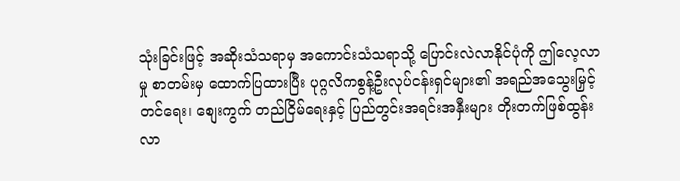သုံးခြင်းဖြင့် အဆိုးသံသရာမှ အကောင်းသံသရာသို့ ပြောင်းလဲလာနိုင်ပုံကို ဤလေ့လာမှု စာတမ်းမှ ထောက်ပြထားပြီး ပုဂ္ဂလိကစွန့်ဦးလုပ်ငန်းရှင်များ၏ အရည်အသွေးမြှင့်တင်ရေး၊ စျေးကွက် တည်ငြိမ်ရေးနှင့် ပြည်တွင်းအရင်းအနှီးများ တိုးတက်ဖြစ်ထွန်းလာ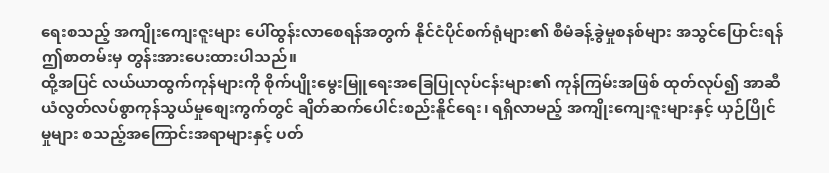ရေးစသည့် အကျိုးကျေးဇူးများ ပေါ်ထွန်းလာစေရန်အတွက် နိုင်ငံပိုင်စက်ရုံများ၏ စီမံခန့်ခွဲမှုစနစ်များ အသွင်ပြောင်းရန် ဤစာတမ်းမှ တွန်းအားပေးထားပါသည်။
ထို့အပြင် လယ်ယာထွက်ကုန်များကို စိုက်ပျိုးမွေးမြူရေးအခြေပြုလုပ်ငန်းများ၏ ကုန်ကြမ်းအဖြစ် ထုတ်လုပ်၍ အာဆီယံလွတ်လပ်စွာကုန်သွယ်မှုစျေးကွက်တွင် ချိတ်ဆက်ပေါင်းစည်းနိူင်ရေး၊ ရရှိလာမည့် အကျိုးကျေးဇူးများနှင့် ယှဉ်ပြိုင်မှုများ စသည့်အကြောင်းအရာများနှင့် ပတ်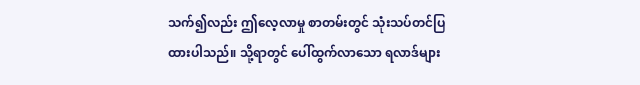သက်၍လည်း ဤလေ့လာမှု စာတမ်းတွင် သုံးသပ်တင်ပြထားပါသည်။ သို့ရာတွင် ပေါ်ထွက်လာသော ရလာဒ်များ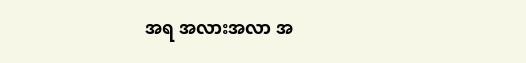အရ အလားအလာ အ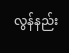လွန်နည်း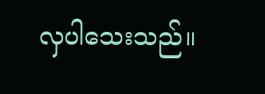လှပါသေးသည်။